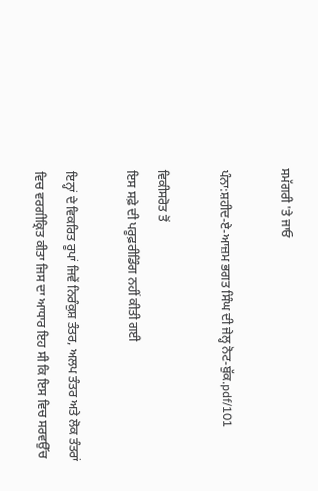ਸਮੱਗਰੀ 'ਤੇ ਜਾਓ

ਪੰਨਾ:ਸ਼ਹੀਦ-ਏ-ਆਜ਼ਮ ਭਗਤ ਸਿੰਘ ਦੀ ਜੇਲ੍ਹ ਨੋਟ-ਬੁੱਕ.pdf/101

ਵਿਕੀਸਰੋਤ ਤੋਂ
ਇਸ ਸਫ਼ੇ ਦੀ ਪਰੂਫ਼ਰੀਡਿੰਗ ਨਹੀਂ ਕੀਤੀ ਗਈ

ਇਨ੍ਹਾਂ ਦੇ ਵਿਕਰਿਤ ਰੂਪਾਂ ਜਿਵੇਂ ਨਿਰੰਕੁਸ਼ ਤੰਤਰ, ਅਲਪ ਤੰਤਰ ਅਤੇ ਲੋਕ ਤੰਤਰਾਂ ਵਿਚ ਵਰਗੀਕ੍ਰਿਤ ਕੀਤਾ ਜਿਸ ਦਾ ਆਧਾਰ ਇਹ ਸੀ ਕਿ ਇਸ ਵਿਚ ਸਰਵਉੱਚ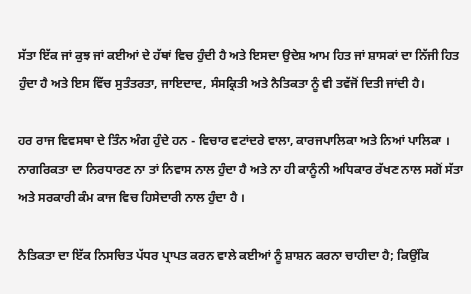ਸੱਤਾ ਇੱਕ ਜਾਂ ਕੁਝ ਜਾਂ ਕਈਆਂ ਦੇ ਹੱਥਾਂ ਵਿਚ ਹੁੰਦੀ ਹੈ ਅਤੇ ਇਸਦਾ ਉਦੇਸ਼ ਆਮ ਹਿਤ ਜਾਂ ਸ਼ਾਸਕਾਂ ਦਾ ਨਿੱਜੀ ਹਿਤ ਹੁੰਦਾ ਹੈ ਅਤੇ ਇਸ ਵਿੱਚ ਸੁਤੰਤਰਤਾ, ਜਾਇਦਾਦ, ਸੰਸਕ੍ਰਿਤੀ ਅਤੇ ਨੈਤਿਕਤਾ ਨੂੰ ਵੀ ਤਵੱਜੋਂ ਦਿਤੀ ਜਾਂਦੀ ਹੈ।

ਹਰ ਰਾਜ ਵਿਵਸਥਾ ਦੇ ਤਿੰਨ ਅੰਗ ਹੁੰਦੇ ਹਨ - ਵਿਚਾਰ ਵਟਾਂਦਰੇ ਵਾਲਾ, ਕਾਰਜਪਾਲਿਕਾ ਅਤੇ ਨਿਆਂ ਪਾਲਿਕਾ । ਨਾਗਰਿਕਤਾ ਦਾ ਨਿਰਧਾਰਣ ਨਾ ਤਾਂ ਨਿਵਾਸ ਨਾਲ ਹੁੰਦਾ ਹੈ ਅਤੇ ਨਾ ਹੀ ਕਾਨੂੰਨੀ ਅਧਿਕਾਰ ਰੱਖਣ ਨਾਲ ਸਗੋਂ ਸੱਤਾ ਅਤੇ ਸਰਕਾਰੀ ਕੰਮ ਕਾਜ ਵਿਚ ਹਿਸੇਦਾਰੀ ਨਾਲ ਹੁੰਦਾ ਹੈ ।

ਨੈਤਿਕਤਾ ਦਾ ਇੱਕ ਨਿਸਚਿਤ ਪੱਧਰ ਪ੍ਰਾਪਤ ਕਰਨ ਵਾਲੇ ਕਈਆਂ ਨੂੰ ਸ਼ਾਸ਼ਨ ਕਰਨਾ ਚਾਹੀਦਾ ਹੈ; ਕਿਉਂਕਿ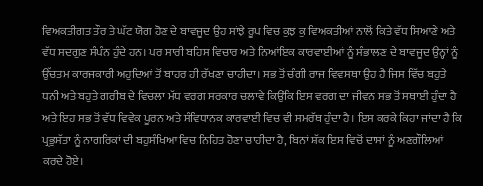ਵਿਅਕਤੀਗਤ ਤੌਰ ਤੇ ਘੱਟ ਯੋਗ ਹੋਣ ਦੇ ਬਾਵਜੂਦ ਉਹ ਸਾਂਝੇ ਰੂਪ ਵਿਚ ਕੁਝ ਕੁ ਵਿਅਕਤੀਆਂ ਨਾਲੋਂ ਕਿਤੇ ਵੱਧ ਸਿਆਣੇ ਅਤੇ ਵੱਧ ਸਦਗੁਣ ਸੰਪੰਨ ਹੁੰਦੇ ਹਨ। ਪਰ ਸਾਰੀ ਬਹਿਸ ਵਿਚਾਰ ਅਤੇ ਨਿਆਂਇਕ ਕਾਰਵਾਈਆਂ ਨੂੰ ਸੰਭਾਲਣ ਦੇ ਬਾਵਜੂਦ ਉਨ੍ਹਾਂ ਨੂੰ ਉੱਚਤਮ ਕਾਰਜਕਾਰੀ ਅਹੁਦਿਆਂ ਤੋਂ ਬਾਹਰ ਹੀ ਰੱਖਣਾ ਚਾਹੀਦਾ। ਸਭ ਤੋਂ ਚੰਗੀ ਰਾਜ ਵਿਵਸਥਾ ਉਹ ਹੈ ਜਿਸ ਵਿੱਚ ਬਹੁਤੇ ਧਨੀ ਅਤੇ ਬਹੁਤੇ ਗਰੀਬ ਦੇ ਵਿਚਲਾ ਮੱਧ ਵਰਗ ਸਰਕਾਰ ਚਲਾਵੇ ਕਿਉਂਕਿ ਇਸ ਵਰਗ ਦਾ ਜੀਵਨ ਸਭ ਤੋਂ ਸਥਾਈ ਹੁੰਦਾ ਹੈ ਅਤੇ ਇਹ ਸਭ ਤੋਂ ਵੱਧ ਵਿਵੇਕ ਪੂਰਨ ਅਤੇ ਸੰਵਿਧਾਨਕ ਕਾਰਵਾਈ ਵਿਚ ਵੀ ਸਮਰੱਥ ਹੁੰਦਾ ਹੈ। ਇਸ ਕਰਕੇ ਕਿਹਾ ਜਾਂਦਾ ਹੈ ਕਿ ਪ੍ਰਭੁਸੱਤਾ ਨੂੰ ਨਾਗਰਿਕਾਂ ਦੀ ਬਹੁਸੰਖਿਆ ਵਿਚ ਨਿਹਿਤ ਹੋਣਾ ਚਾਹੀਦਾ ਹੈ, ਬਿਨਾਂ ਸ਼ੱਕ ਇਸ ਵਿਚੋਂ ਦਾਸਾਂ ਨੂੰ ਅਣਗੌਲਿਆਂ ਕਰਦੇ ਹੋਏ।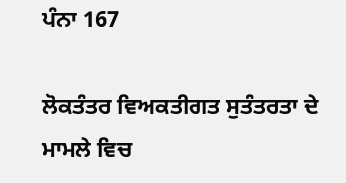ਪੰਨਾ 167

ਲੋਕਤੰਤਰ ਵਿਅਕਤੀਗਤ ਸੁਤੰਤਰਤਾ ਦੇ ਮਾਮਲੇ ਵਿਚ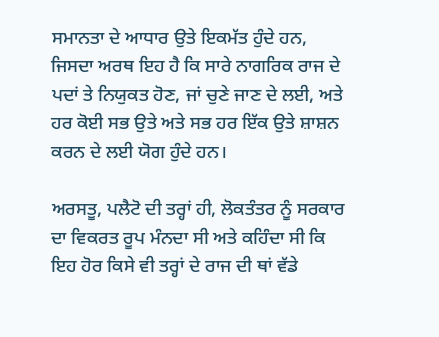ਸਮਾਨਤਾ ਦੇ ਆਧਾਰ ਉਤੇ ਇਕਮੱਤ ਹੁੰਦੇ ਹਨ, ਜਿਸਦਾ ਅਰਥ ਇਹ ਹੈ ਕਿ ਸਾਰੇ ਨਾਗਰਿਕ ਰਾਜ ਦੇ ਪਦਾਂ ਤੇ ਨਿਯੁਕਤ ਹੋਣ, ਜਾਂ ਚੁਣੇ ਜਾਣ ਦੇ ਲਈ, ਅਤੇ ਹਰ ਕੋਈ ਸਭ ਉਤੇ ਅਤੇ ਸਭ ਹਰ ਇੱਕ ਉਤੇ ਸ਼ਾਸ਼ਨ ਕਰਨ ਦੇ ਲਈ ਯੋਗ ਹੁੰਦੇ ਹਨ।

ਅਰਸਤੂ, ਪਲੈਟੋ ਦੀ ਤਰ੍ਹਾਂ ਹੀ, ਲੋਕਤੰਤਰ ਨੂੰ ਸਰਕਾਰ ਦਾ ਵਿਕਰਤ ਰੂਪ ਮੰਨਦਾ ਸੀ ਅਤੇ ਕਹਿੰਦਾ ਸੀ ਕਿ ਇਹ ਹੋਰ ਕਿਸੇ ਵੀ ਤਰ੍ਹਾਂ ਦੇ ਰਾਜ ਦੀ ਥਾਂ ਵੱਡੇ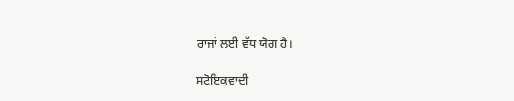ਰਾਜਾਂ ਲਈ ਵੱਧ ਯੋਗ ਹੈ।

ਸਟੋਇਕਵਾਦੀ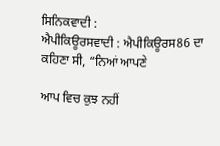ਸਿਨਿਕਵਾਦੀ :
ਐਪੀਕਿਊਰਸਵਾਦੀ : ਐਪੀਕਿਊਰਸ86 ਦਾ ਕਹਿਣਾ ਸੀ, “ਨਿਆਂ ਆਪਣੇ

ਆਪ ਵਿਚ ਕੁਝ ਨਹੀਂ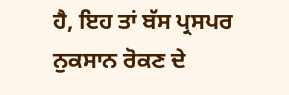ਹੈ, ਇਹ ਤਾਂ ਬੱਸ ਪ੍ਰਸਪਰ ਨੁਕਸਾਨ ਰੋਕਣ ਦੇ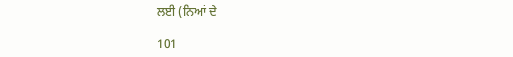ਲਈ (ਨਿਆਂ ਦੇ

101